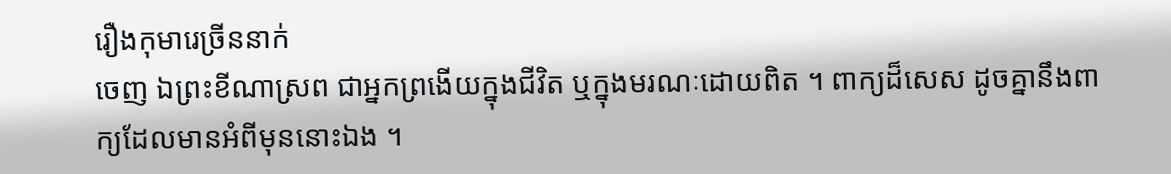រឿងកុមារេច្រីននាក់
ចេញ ឯព្រះខីណាស្រព ជាអ្នកព្រងើយក្នុងជីវិត ឬក្នុងមរណៈដោយពិត ។ ពាក្យដ៏សេស ដូចគ្នានឹងពាក្យដែលមានអំពីមុននោះឯង ។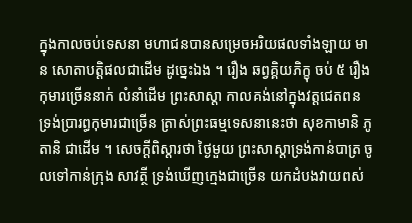ក្នុងកាលចប់ទេសនា មហាជនបានសម្រេចអរិយផលទាំងឡាយ មាន សោតាបត្តិផលជាដើម ដូច្នេះឯង ។ រឿង ឆព្វគ្គិយភិក្ខុ ចប់ ៥ រឿង កុមារច្រើននាក់ លំនាំដើម ព្រះសាស្តា កាលគង់នៅក្នុងវត្តជេតពន ទ្រង់ប្រារព្ធកុមារជាច្រើន ត្រាស់ព្រះធម្មទេសនានេះថា សុខកាមានិ ភូតានិ ជាដើម ។ សេចក្តីពិស្តារថា ថ្ងៃមួយ ព្រះសាស្តាទ្រង់កាន់បាត្រ ចូលទៅកាន់ក្រុង សាវត្ថី ទ្រង់ឃើញក្មេងជាច្រើន យកដំបងវាយពស់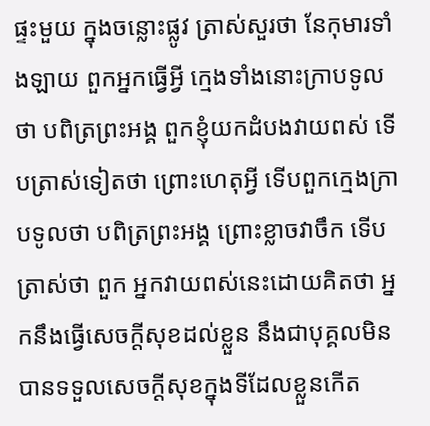ផ្ទះមួយ ក្នុងចន្លោះផ្លូវ ត្រាស់សួរថា នែកុមារទាំងឡាយ ពួកអ្នកធ្វើអ្វី ក្មេងទាំងនោះក្រាបទូលថា បពិត្រព្រះអង្គ ពួកខ្ញុំយកដំបងវាយពស់ ទើបត្រាស់ទៀតថា ព្រោះហេតុអ្វី ទើបពួកក្មេងក្រាបទូលថា បពិត្រព្រះអង្គ ព្រោះខ្លាចវាចឹក ទើបត្រាស់ថា ពួក អ្នកវាយពស់នេះដោយគិតថា អ្នកនឹងធ្វើសេចក្តីសុខដល់ខ្លួន នឹងជាបុគ្គលមិន បានទទួលសេចក្តីសុខក្នុងទីដែលខ្លួនកើត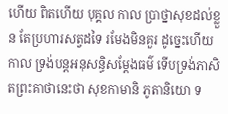ហើយ ពិតហើយ បុគ្គល កាល ប្រាថ្នាសុខដល់ខ្លួន តែប្រហារសត្វដទៃ រមែងមិនគួរ ដូច្នេះហើយ កាល ទ្រង់បន្តអនុសន្ធិសម្តែងធម៌ ទើបទ្រង់ភាសិតព្រះគាថានេះថា សុខកាមានិ ភូតានិយោ ទ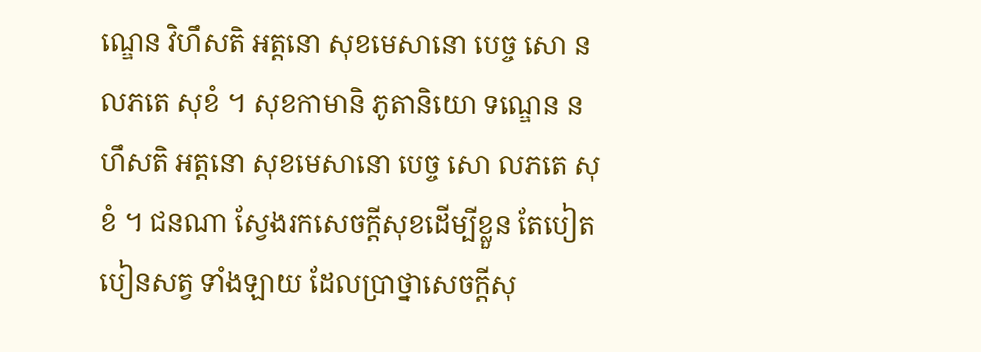ណ្ឌេន វិហឹសតិ អត្តនោ សុខមេសានោ បេច្ច សោ ន លភតេ សុខំ ។ សុខកាមានិ ភូតានិយោ ទណ្ឌេន ន ហឹសតិ អត្តនោ សុខមេសានោ បេច្ច សោ លភតេ សុខំ ។ ជនណា ស្វែងរកសេចក្តីសុខដើម្បីខ្លួន តែបៀតបៀនសត្វ ទាំងឡាយ ដែលប្រាថ្នាសេចក្តីសុ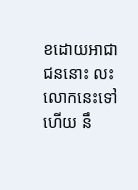ខដោយអាជា ជននោះ លះ លោកនេះទៅហើយ នឹ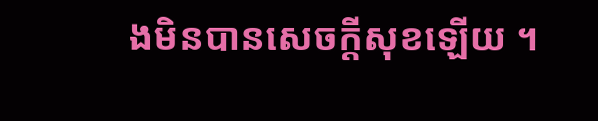ងមិនបានសេចក្តីសុខឡើយ ។